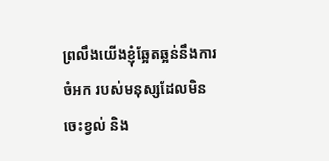ព្រលឹងយើងខ្ញុំឆ្អែតឆ្អន់នឹងការចំអក របស់មនុស្សដែលមិនចេះខ្វល់ និង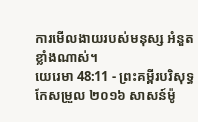ការមើលងាយរបស់មនុស្ស អំនួតខ្លាំងណាស់។
យេរេមា 48:11 - ព្រះគម្ពីរបរិសុទ្ធកែសម្រួល ២០១៦ សាសន៍ម៉ូ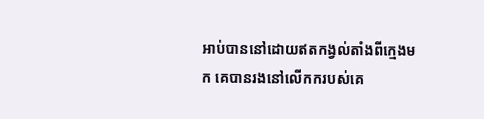អាប់បាននៅដោយឥតកង្វល់តាំងពីក្មេងមក គេបានរងនៅលើកករបស់គេ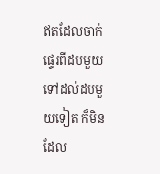ឥតដែលចាក់ផ្ទេរពីដបមួយទៅដល់ដបមួយទៀត ក៏មិនដែល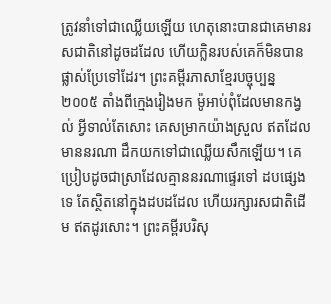ត្រូវនាំទៅជាឈ្លើយឡើយ ហេតុនោះបានជាគេមានរសជាតិនៅដូចដដែល ហើយក្លិនរបស់គេក៏មិនបានផ្លាស់ប្រែទៅដែរ។ ព្រះគម្ពីរភាសាខ្មែរបច្ចុប្បន្ន ២០០៥ តាំងពីក្មេងរៀងមក ម៉ូអាប់ពុំដែលមានកង្វល់ អ្វីទាល់តែសោះ គេសម្រាកយ៉ាងស្រួល ឥតដែលមាននរណា ដឹកយកទៅជាឈ្លើយសឹកឡើយ។ គេប្រៀបដូចជាស្រាដែលគ្មាននរណាផ្ទេរទៅ ដបផ្សេងទេ តែស្ថិតនៅក្នុងដបដដែល ហើយរក្សារសជាតិដើម ឥតដូរសោះ។ ព្រះគម្ពីរបរិសុ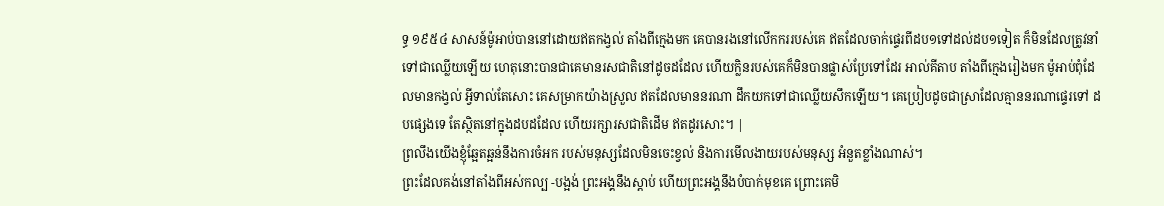ទ្ធ ១៩៥៤ សាសន៍ម៉ូអាប់បាននៅដោយឥតកង្វល់ តាំងពីក្មេងមក គេបានរងនៅលើកកររបស់គេ ឥតដែលចាក់ផ្ទេរពីដប១ទៅដល់ដប១ទៀត ក៏មិនដែលត្រូវនាំទៅជាឈ្លើយឡើយ ហេតុនោះបានជាគេមានរសជាតិនៅដូចដដែល ហើយក្លិនរបស់គេក៏មិនបានផ្លាស់ប្រែទៅដែរ អាល់គីតាប តាំងពីក្មេងរៀងមក ម៉ូអាប់ពុំដែលមានកង្វល់ អ្វីទាល់តែសោះ គេសម្រាកយ៉ាងស្រួល ឥតដែលមាននរណា ដឹកយកទៅជាឈ្លើយសឹកឡើយ។ គេប្រៀបដូចជាស្រាដែលគ្មាននរណាផ្ទេរទៅ ដបផ្សេងទេ តែស្ថិតនៅក្នុងដបដដែល ហើយរក្សារសជាតិដើម ឥតដូរសោះ។ |
ព្រលឹងយើងខ្ញុំឆ្អែតឆ្អន់នឹងការចំអក របស់មនុស្សដែលមិនចេះខ្វល់ និងការមើលងាយរបស់មនុស្ស អំនួតខ្លាំងណាស់។
ព្រះដែលគង់នៅតាំងពីអស់កល្ប -បង្អង់ ព្រះអង្គនឹងស្ដាប់ ហើយព្រះអង្គនឹងបំបាក់មុខគេ ព្រោះគេមិ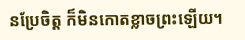នប្រែចិត្ត ក៏មិនកោតខ្លាចព្រះឡើយ។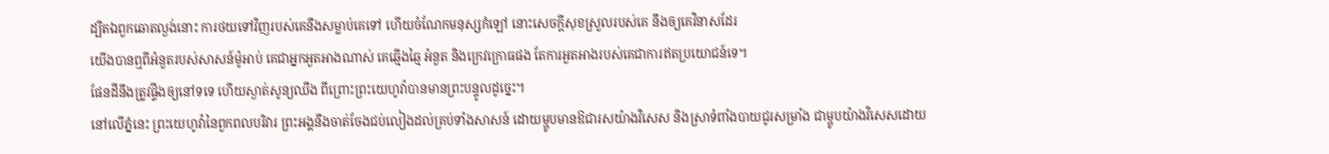ដ្បិតឯពួកឆោតល្ងង់នោះ ការថយទៅវិញរបស់គេនឹងសម្លាប់គេទៅ ហើយចំណែកមនុស្សកំឡៅ នោះសេចក្ដីសុខស្រួលរបស់គេ នឹងឲ្យគេវិនាសដែរ
យើងបានឮពីអំនួតរបស់សាសន៍ម៉ូអាប់ គេជាអ្នកអួតអាងណាស់ គេឆ្មើងឆ្មៃ អំនួត និងក្រេវក្រោធផង តែការអួតអាងរបស់គេជាការឥតប្រយោជន៍ទេ។
ផែនដីនឹងត្រូវផ្ទីងឲ្យនៅទទេ ហើយស្ងាត់សូន្យឈឹង ពីព្រោះព្រះយេហូវ៉ាបានមានព្រះបន្ទូលដូច្នេះ។
នៅលើភ្នំនេះ ព្រះយេហូវ៉ានៃពួកពលបរិវារ ព្រះអង្គនឹងចាត់ចែងជប់លៀងដល់គ្រប់ទាំងសាសន៍ ដោយម្ហូបមានឱជារសយ៉ាងវិសេស និងស្រាទំពាំងបាយជូរសម្រាំង ជាម្ហូបយ៉ាងវិសេសដោយ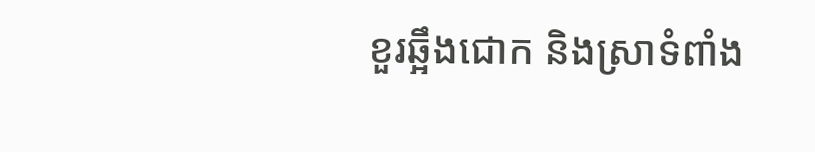ខួរឆ្អឹងជោក និងស្រាទំពាំង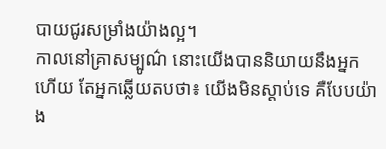បាយជូរសម្រាំងយ៉ាងល្អ។
កាលនៅគ្រាសម្បូណ៌ នោះយើងបាននិយាយនឹងអ្នកហើយ តែអ្នកឆ្លើយតបថា៖ យើងមិនស្តាប់ទេ គឺបែបយ៉ាង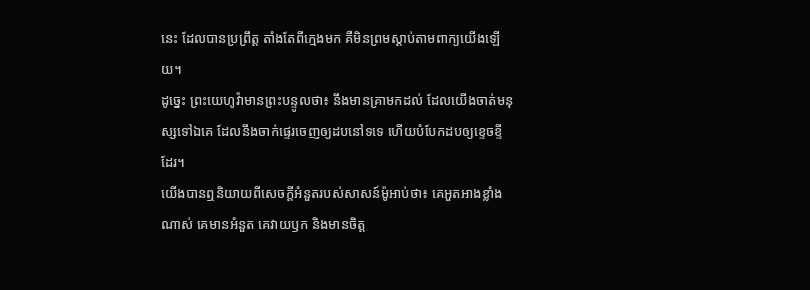នេះ ដែលបានប្រព្រឹត្ត តាំងតែពីក្មេងមក គឺមិនព្រមស្តាប់តាមពាក្យយើងឡើយ។
ដូច្នេះ ព្រះយេហូវ៉ាមានព្រះបន្ទូលថា៖ នឹងមានគ្រាមកដល់ ដែលយើងចាត់មនុស្សទៅឯគេ ដែលនឹងចាក់ផ្ទេរចេញឲ្យដបនៅទទេ ហើយបំបែកដបឲ្យខ្ទេចខ្ទីដែរ។
យើងបានឮនិយាយពីសេចក្ដីអំនួតរបស់សាសន៍ម៉ូអាប់ថា៖ គេអួតអាងខ្លាំងណាស់ គេមានអំនួត គេវាយឫក និងមានចិត្ត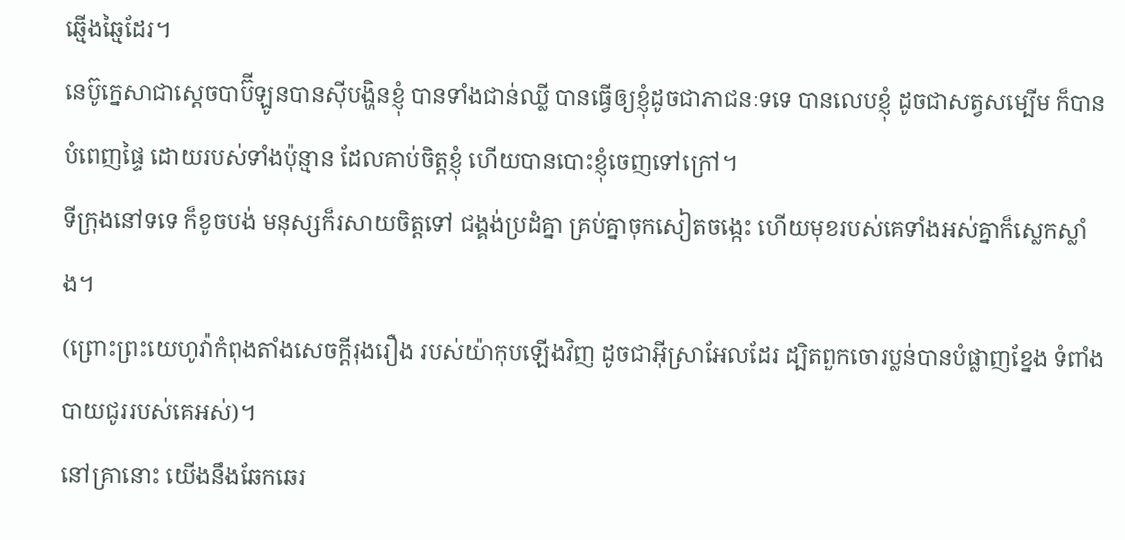ឆ្មើងឆ្មៃដែរ។
នេប៊ូក្នេសាជាស្តេចបាប៊ីឡូនបានស៊ីបង្ហិនខ្ញុំ បានទាំងជាន់ឈ្លី បានធ្វើឲ្យខ្ញុំដូចជាភាជនៈទទេ បានលេបខ្ញុំ ដូចជាសត្វសម្បើម ក៏បានបំពេញផ្ទៃ ដោយរបស់ទាំងប៉ុន្មាន ដែលគាប់ចិត្តខ្ញុំ ហើយបានបោះខ្ញុំចេញទៅក្រៅ។
ទីក្រុងនៅទទេ ក៏ខូចបង់ មនុស្សក៏រសាយចិត្តទៅ ជង្គង់ប្រដំគ្នា គ្រប់គ្នាចុកសៀតចង្កេះ ហើយមុខរបស់គេទាំងអស់គ្នាក៏ស្លេកស្លាំង។
(ព្រោះព្រះយេហូវ៉ាកំពុងតាំងសេចក្ដីរុងរឿង របស់យ៉ាកុបឡើងវិញ ដូចជាអ៊ីស្រាអែលដែរ ដ្បិតពួកចោរប្លន់បានបំផ្លាញខ្នែង ទំពាំងបាយជូររបស់គេអស់)។
នៅគ្រានោះ យើងនឹងឆែកឆេរ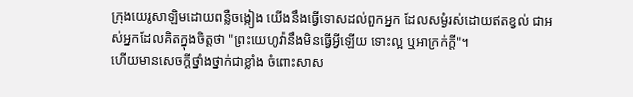ក្រុងយេរូសាឡិមដោយពន្លឺចង្កៀង យើងនឹងធ្វើទោសដល់ពួកអ្នក ដែលសម្ងំរស់ដោយឥតខ្វល់ ជាអស់អ្នកដែលគិតក្នុងចិត្តថា "ព្រះយេហូវ៉ានឹងមិនធ្វើអ្វីឡើយ ទោះល្អ ឬអាក្រក់ក្ដី"។
ហើយមានសេចក្ដីថ្នាំងថ្នាក់ជាខ្លាំង ចំពោះសាស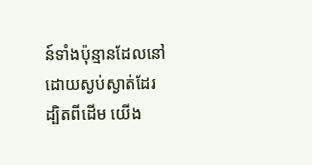ន៍ទាំងប៉ុន្មានដែលនៅដោយស្ងប់ស្ងាត់ដែរ ដ្បិតពីដើម យើង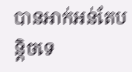បានអាក់អន់តែបន្តិចទេ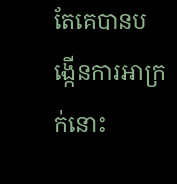តែគេបានបង្កើនការអាក្រក់នោះ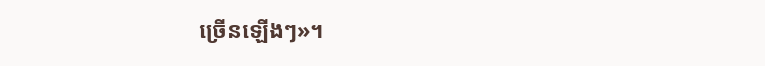ច្រើនឡើងៗ»។